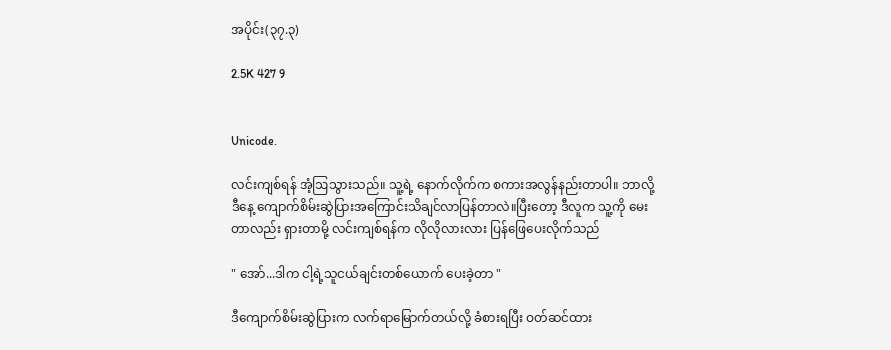အပိုင်း(၃၇.၃)

2.5K 427 9


Unicode.

လင်းကျစ်ရန် အံ့ဩသွားသည်။ သူ့ရဲ့ နောက်လိုက်က စကားအလွန်နည်းတာပါ။ ဘာလို့ ဒီနေ့ ကျောက်စိမ်းဆွဲပြားအကြောင်းသိချင်လာပြန်တာလဲ။ပြီးတော့ ဒီလူက သူ့ကို မေးတာလည်း ရှားတာမို့ လင်းကျစ်ရန်က လိုလိုလားလား ပြန်ဖြေပေးလိုက်သည်

" အော်...ဒါက ငါ့ရဲ့သူငယ်ချင်းတစ်ယောက် ပေးခဲ့တာ "

ဒီကျောက်စိမ်းဆွဲပြားက လက်ရာမြောက်တယ်လို့ ခံစားရပြီး ဝတ်ဆင်ထား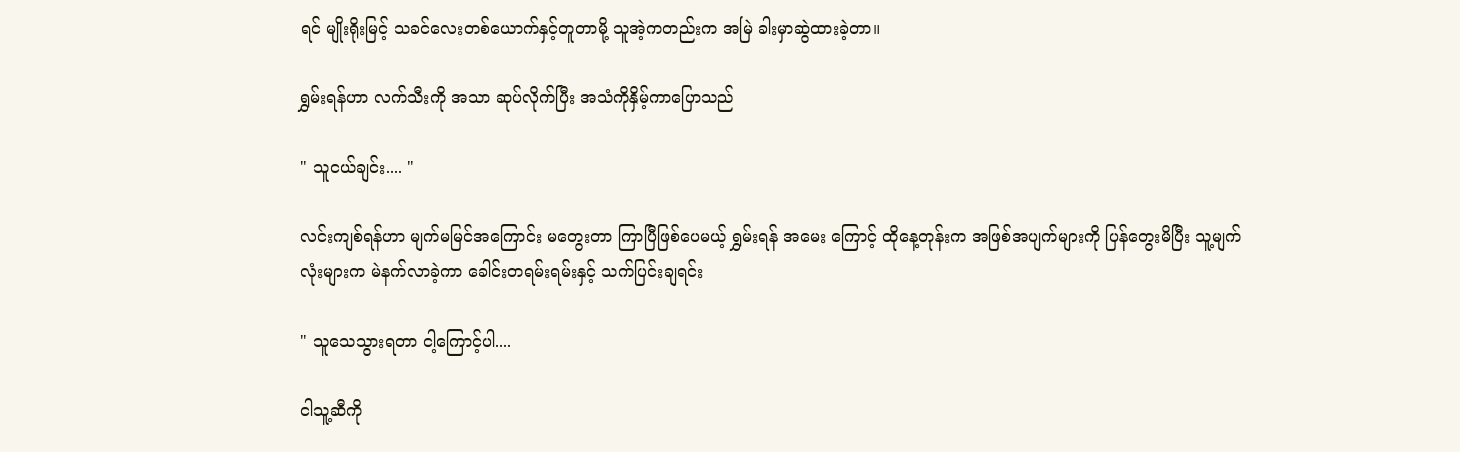ရင် မျိုးရိုးမြင့် သခင်လေးတစ်ယောက်နှင့်တူတာမို့ သူအဲ့ကတည်းက အမြဲ ခါးမှာဆွဲထားခဲ့တာ။

ရွှမ်းရန်ဟာ လက်သီးကို အသာ ဆုပ်လိုက်ပြီး အသံကိုနှိမ့်ကာပြောသည်

" သူငယ်ချင်း.... "

လင်းကျစ်ရန်ဟာ မျက်မမြင်အကြောင်း မတွေးတာ ကြာပြီဖြစ်ပေမယ့် ရွှမ်းရန် အမေး ကြောင့် ထိုနေ့တုန်းက အဖြစ်အပျက်များကို ပြန်တွေးမိပြီး သူ့မျက်လုံးများက မဲနက်လာခဲ့ကာ ခေါင်းတရမ်းရမ်းနှင့် သက်ပြင်းချရင်း

" သူသေသွားရတာ ငါ့ကြောင့်ပါ....

ငါသူ့ဆီကို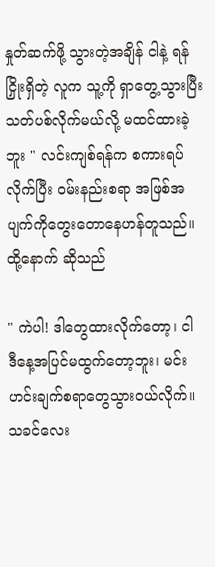နှုတ်ဆက်ဖို့ သွားတဲ့အချိန် ငါနဲ့ ရန်ငြှိုးရှိတဲ့ လူက သူ့ကို ရှာတွေ့သွားပြီး သတ်ပစ်လိုက်မယ်လို့ မထင်ထားခဲ့ဘူး " လင်းကျစ်ရန်က စကားရပ်လိုက်ပြီး ဝမ်းနည်းစရာ အဖြစ်အပျက်ကိုတွေးတောနေဟန်တူသည်။ ထို့နောက် ဆိုသည်

" ကဲပါ! ဒါတွေထားလိုက်တော့၊ ငါ ဒီနေ့အပြင်မထွက်တော့ဘူး၊ မင်း ဟင်းချက်စရာတွေသွားဝယ်လိုက်။ သခင်လေး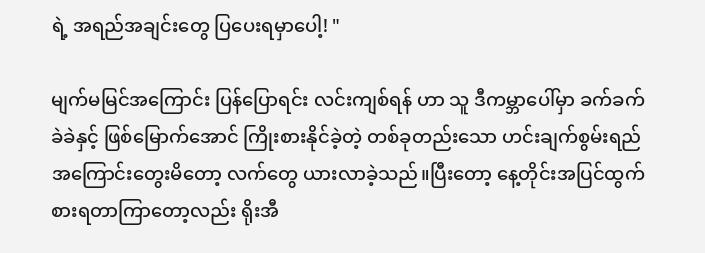ရဲ့ အရည်အချင်းတွေ ပြပေးရမှာပေါ့! "

မျက်မမြင်အကြောင်း ပြန်ပြောရင်း လင်းကျစ်ရန် ဟာ သူ ဒီကမ္ဘာပေါ်မှာ ခက်ခက်ခဲခဲနှင့် ဖြစ်မြောက်အောင် ကြိုးစားနိုင်ခဲ့တဲ့ တစ်ခုတည်းသော ဟင်းချက်စွမ်းရည် အကြောင်းတွေးမိတော့ လက်တွေ ယားလာခဲ့သည်။ပြီးတော့ နေ့တိုင်းအပြင်ထွက်စားရတာကြာတော့လည်း ရိုးအီ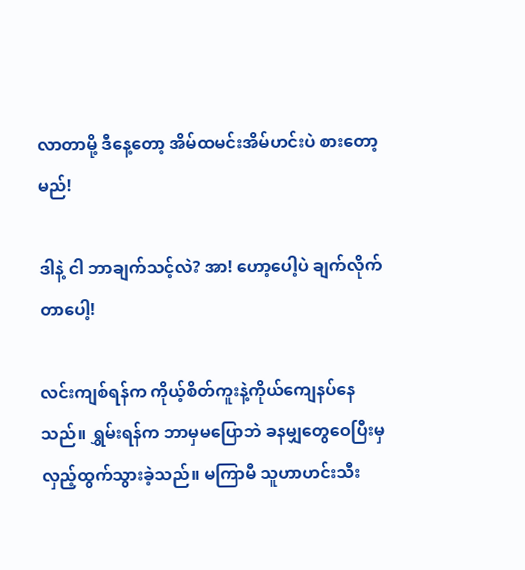လာတာမို့ ဒီနေ့တော့ အိမ်ထမင်းအိမ်ဟင်းပဲ စားတော့မည်!

ဒါနဲ့ ငါ ဘာချက်သင့်လဲ? အာ! ဟော့ပေါ့ပဲ ချက်လိုက်တာပေါ့!

လင်းကျစ်ရန်က ကိုယ့်စိတ်ကူးနဲ့ကိုယ်ကျေနပ်နေသည်။ ရွှမ်းရန်က ဘာမှမပြောဘဲ ခနမျှတွေဝေပြီးမှ လှည့်ထွက်သွားခဲ့သည်။ မကြာမီ သူဟာဟင်းသီး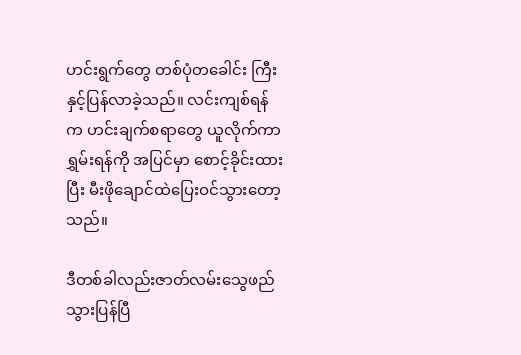ဟင်းရွက်တွေ တစ်ပုံတခေါင်း ကြီးနှင့်ပြန်လာခဲ့သည်။ လင်းကျစ်ရန်က ဟင်းချက်စရာတွေ ယူလိုက်ကာ ရွှမ်းရန်ကို အပြင်မှာ စောင့်ခိုင်းထားပြီး မီးဖိုချောင်ထဲပြေးဝင်သွားတော့သည်။

ဒီတစ်ခါလည်းဇာတ်လမ်းသွေဖည်သွားပြန်ပြီ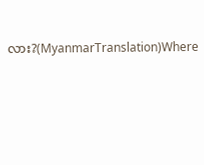လား?(MyanmarTranslation)Where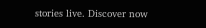stories live. Discover now